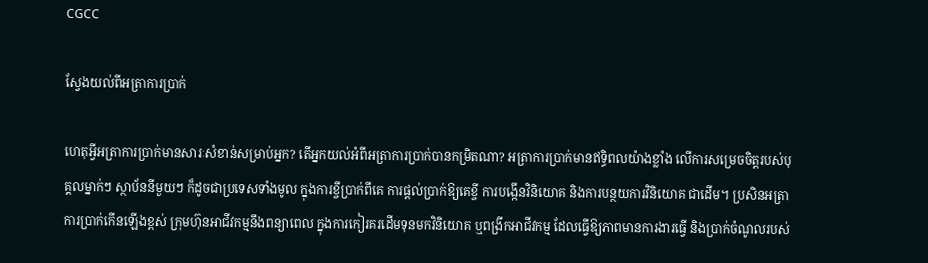CGCC

ស្វែងយល់ពីអត្រាការប្រាក់

ហេតុអ្វីអត្រាការប្រាក់មានសារៈសំខាន់សម្រាប់អ្នក? តើអ្នកយល់អំពីអត្រាការប្រាក់បានកម្រិតណា? អត្រាការប្រាក់មានឥទ្ធិពលយ៉ាងខ្លាំង លើការសម្រេចចិត្តរបស់បុគ្គលម្នាក់ៗ ស្ថាប័ននីមួយៗ ក៏ដូចជាប្រទេសទាំងមូល ក្នុងការខ្ចីប្រាក់ពីគេ ការផ្តល់ប្រាក់ឱ្យគេខ្ចី ការបង្កើនវិនិយោគ និងការបន្ថយការវិនិយោគ ជាដើម។ ប្រសិនអត្រាការប្រាក់កើនឡើងខ្ពស់ ក្រុមហ៊ុនអាជីវកម្មនឹងពន្យាពេល ក្នុងការកៀរគរដើមទុនមកវិនិយោគ ឬពង្រីកអាជីវកម្ម ដែលធ្វើឱ្យភាពមានការងារធ្វើ និងប្រាក់ចំណូលរបស់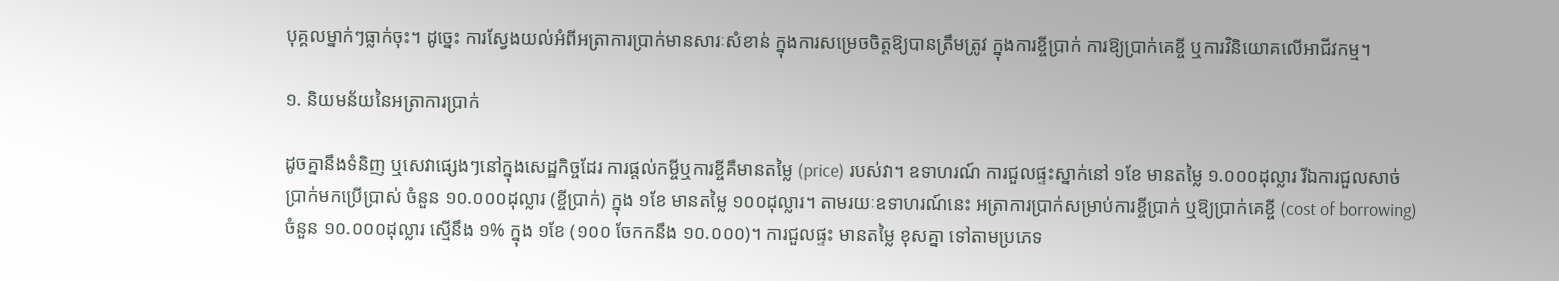បុគ្គលម្នាក់ៗធ្លាក់ចុះ។ ដូច្នេះ ការស្វែងយល់អំពីអត្រាការប្រាក់មានសារៈសំខាន់ ក្នុងការសម្រេចចិត្តឱ្យបានត្រឹមត្រូវ ក្នុងការខ្ចីប្រាក់ ការឱ្យប្រាក់គេខ្ចី ឬការវិនិយោគលើអាជីវកម្ម។

១. និយមន័យនៃអត្រាការប្រាក់

ដូចគ្នានឹងទំនិញ ឬសេវាផ្សេងៗនៅក្នុងសេដ្ឋកិច្ចដែរ ការផ្តល់កម្ចីឬការខ្ចីគឺមានតម្លៃ (price) របស់វា។ ឧទាហរណ៍ ការជួលផ្ទះស្នាក់នៅ ១ខែ មានតម្លៃ ១.០០០ដុល្លារ រីឯការជួលសាច់ប្រាក់មកប្រើប្រាស់ ចំនួន ១០.០០០ដុល្លារ (ខ្ចីប្រាក់) ក្នុង ១ខែ មានតម្លៃ ១០០ដុល្លារ។ តាមរយៈឧទាហរណ៍នេះ អត្រាការប្រាក់សម្រាប់ការខ្ចីប្រាក់ ឬឱ្យប្រាក់គេខ្ចី (cost of borrowing) ចំនួន ១០.០០០ដុល្លារ ស្មើនឹង ១% ក្នុង ១ខែ (១០០ ចែកកនឹង ១០.០០០)។ ការជួលផ្ទះ មានតម្លៃ ខុសគ្នា ទៅតាមប្រភេទ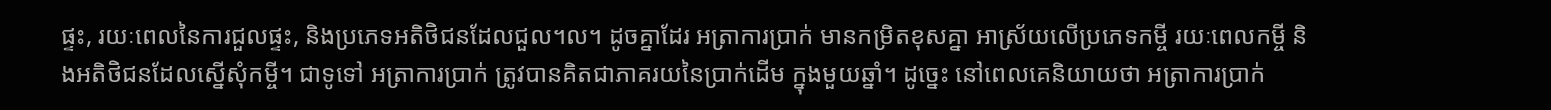ផ្ទះ, រយៈពេលនៃការជួលផ្ទះ, និងប្រភេទអតិថិជនដែលជួល។ល។ ដូចគ្នាដែរ អត្រាការប្រាក់ មានកម្រិតខុសគ្នា អាស្រ័យលើប្រភេទកម្ចី រយៈពេលកម្ចី និងអតិថិជនដែលស្នើសុំកម្ចី។ ជាទូទៅ អត្រាការប្រាក់ ត្រូវបានគិតជាភាគរយនៃប្រាក់ដើម ក្នុងមួយឆ្នាំ។ ដូច្នេះ នៅពេលគេនិយាយថា អត្រាការប្រាក់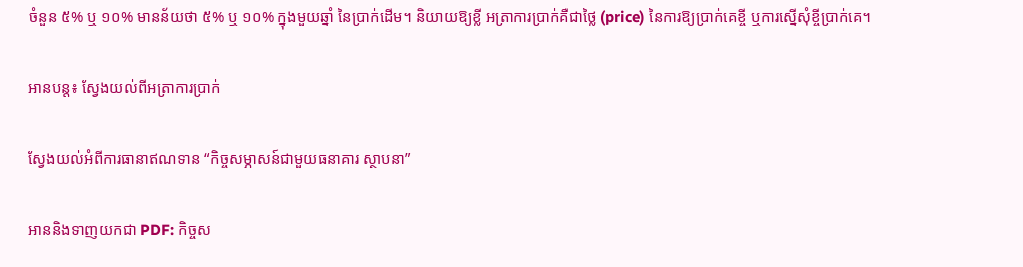ចំនួន ៥% ឬ ១០% មានន័យថា ៥% ឬ ១០% ក្នុងមួយឆ្នាំ នៃប្រាក់ដើម។ និយាយឱ្យខ្លី អត្រាការប្រាក់គឺជាថ្លៃ (price) នៃការឱ្យប្រាក់គេខ្ចី ឬការស្នើសុំខ្ចីប្រាក់គេ។

អានបន្ត៖ ស្វែងយល់ពីអត្រាការប្រាក់

ស្វែងយល់អំពីការធានាឥណទាន “កិច្ចសម្ភាសន៍ជាមួយធនាគារ ស្ថាបនា”

អាននិងទាញយកជា PDF: កិច្ចស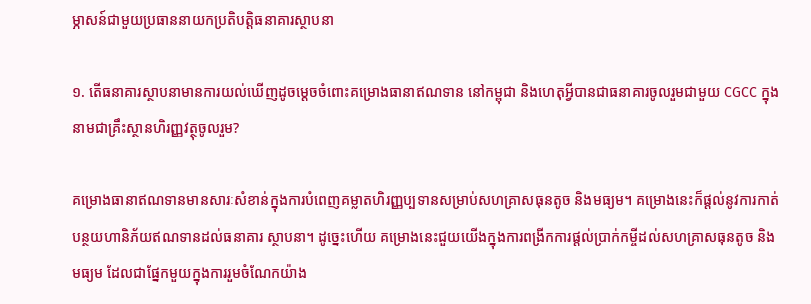ម្ភាសន៍ជាមួយប្រធាននាយកប្រតិបត្តិធនាគារស្ថាបនា

១. តើធនាគារស្ថាបនាមានការយល់ឃើញដូចម្តេចចំពោះគម្រោងធានាឥណទាន នៅកម្ពុជា និងហេតុអ្វីបានជាធនាគារចូលរួមជាមួយ CGCC ក្នុងនាមជាគ្រឹះស្ថានហិរញ្ញវត្ថុចូលរួម?

គម្រោងធានាឥណទានមានសារៈសំខាន់ក្នុងការបំពេញគម្លាតហិរញ្ញប្បទានសម្រាប់សហគ្រាសធុនតូច និងមធ្យម។ គម្រោងនេះក៏ផ្តល់នូវការកាត់បន្ថយហានិភ័យឥណទានដល់ធនាគារ ស្ថាបនា។ ដូច្នេះហើយ គម្រោងនេះជួយយើងក្នុងការពង្រីកការផ្តល់ប្រាក់កម្ចីដល់សហគ្រាសធុនតូច និងមធ្យម ដែលជាផ្នែកមួយក្នុងការរួមចំណែកយ៉ាង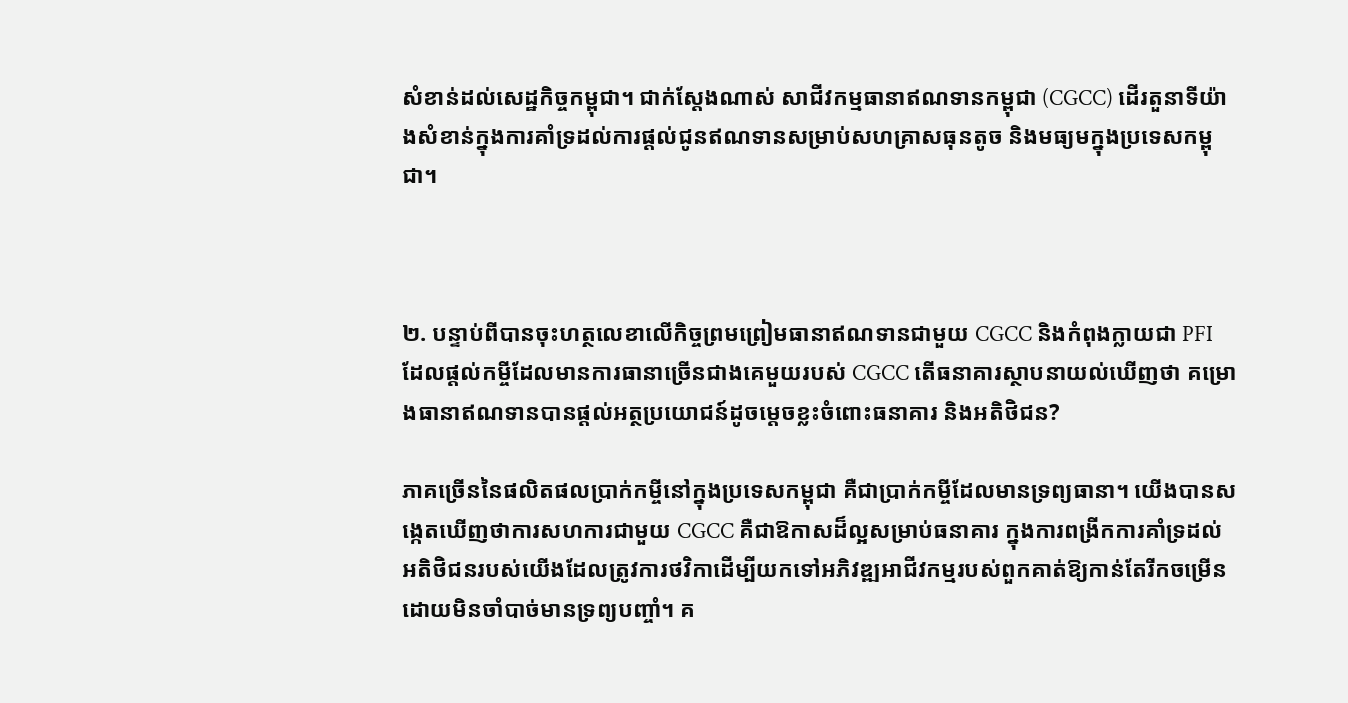សំខាន់ដល់សេដ្ឋកិច្ចកម្ពុជា។ ជាក់ស្តែងណាស់ សាជីវកម្មធានាឥណទានកម្ពុជា (CGCC) ដើរតួនាទីយ៉ាងសំខាន់ក្នុងការគាំទ្រដល់ការផ្តល់ជូនឥណទានសម្រាប់សហគ្រាសធុនតូច និងមធ្យមក្នុងប្រទេសកម្ពុជា។



២. បន្ទាប់ពីបានចុះហត្ថលេខាលើកិច្ចព្រមព្រៀមធានាឥណទានជាមួយ CGCC និងកំពុងក្លាយជា PFI ដែលផ្តល់កម្ចីដែលមានការធានាច្រើនជាងគេមួយរបស់ CGCC តើធនាគារស្ថាបនាយល់ឃើញថា គម្រោងធានាឥណទានបានផ្តល់អត្ថប្រយោជន៍ដូចម្តេចខ្លះចំពោះធនាគារ និងអតិថិជន?

ភាគច្រើននៃផលិតផលប្រាក់កម្ចីនៅក្នុងប្រទេសកម្ពុជា គឺជាប្រាក់កម្ចីដែលមានទ្រព្យធានា។ យើងបានសង្កេតឃើញថាការសហការជាមួយ CGCC គឺជាឱកាសដ៏ល្អសម្រាប់ធនាគារ ក្នុងការពង្រីកការគាំទ្រដល់អតិថិជនរបស់យើងដែលត្រូវការថវិកាដើម្បីយកទៅអភិវឌ្ឍអាជីវកម្មរបស់ពួកគាត់ឱ្យកាន់តែរីកចម្រើនដោយមិនចាំបាច់មានទ្រព្យបញ្ចាំ។ គ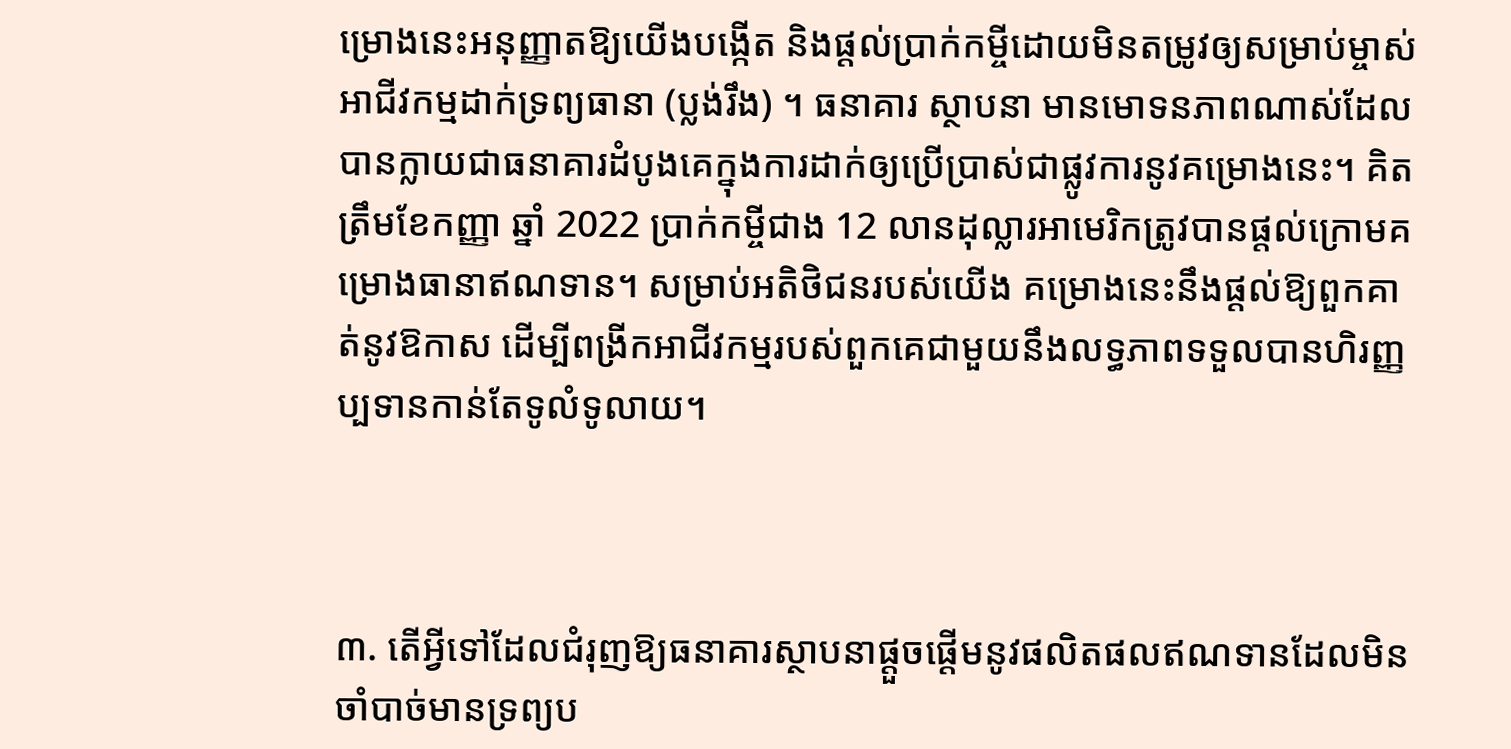ម្រោងនេះអនុញ្ញាតឱ្យយើងបង្កើត និងផ្តល់ប្រាក់កម្ចីដោយមិនតម្រូវឲ្យសម្រាប់ម្ចាស់អាជីវកម្មដាក់ទ្រព្យធានា (ប្លង់រឹង) ។ ធនាគារ ស្ថាបនា មានមោទនភាពណាស់ដែលបានក្លាយជាធនាគារដំបូងគេក្នុងការដាក់ឲ្យប្រើប្រាស់ជាផ្លូវការនូវគម្រោងនេះ។ គិតត្រឹមខែកញ្ញា ឆ្នាំ 2022 ប្រាក់កម្ចីជាង 12 លានដុល្លារអាមេរិកត្រូវបានផ្តល់ក្រោមគម្រោងធានាឥណទាន។ សម្រាប់អតិថិជនរបស់យើង គម្រោងនេះនឹងផ្តល់ឱ្យពួកគាត់នូវឱកាស ដើម្បីពង្រីកអាជីវកម្មរបស់ពួកគេជាមួយនឹងលទ្ធភាពទទួលបានហិរញ្ញប្បទានកាន់តែទូលំទូលាយ។



៣. តើអ្វីទៅដែលជំរុញឱ្យធនាគារស្ថាបនាផ្តួចផ្តើមនូវផលិតផលឥណទានដែលមិនចាំបាច់មានទ្រព្យប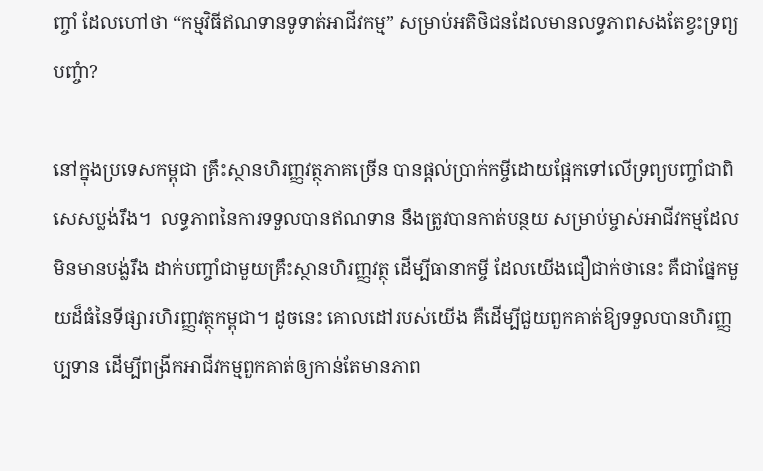ញ្ចាំ ដែលហៅថា “កម្មវិធីឥណទានទូទាត់អាជីវកម្ម” សម្រាប់អតិថិជនដែលមានលទ្ធភាពសងតែខ្វះទ្រព្យបញ្ចំា?

នៅក្នុងប្រទេសកម្ពុជា គ្រឹះស្ថានហិរញ្ញវត្ថុភាគច្រើន បានផ្តល់ប្រាក់កម្ចីដោយផ្អែកទៅលើទ្រព្យបញ្ចាំជាពិសេសប្លង់រឹង។  លទ្ធភាពនៃការទទួលបានឥណទាន នឹងត្រូវបានកាត់បន្ថយ សម្រាប់ម្ចាស់អាជីវកម្មដែលមិនមានបង្ល់រឹង ដាក់បញ្ចាំជាមួយគ្រឹះស្ថានហិរញ្ញវត្ថុ ដើម្បីធានាកម្ចី ដែលយើងជឿជាក់ថានេះ គឺជាផ្នែកមួយដ៏ធំនៃទីផ្សារហិរញ្ញវត្ថុកម្ពុជា។ ដូចនេះ គោលដៅរបស់យើង គឺដើម្បីជួយពួកគាត់ឱ្យទទួលបានហិរញ្ញប្បទាន ដើម្បីពង្រីកអាជីវកម្មពួកគាត់ឲ្យកាន់តែមានភាព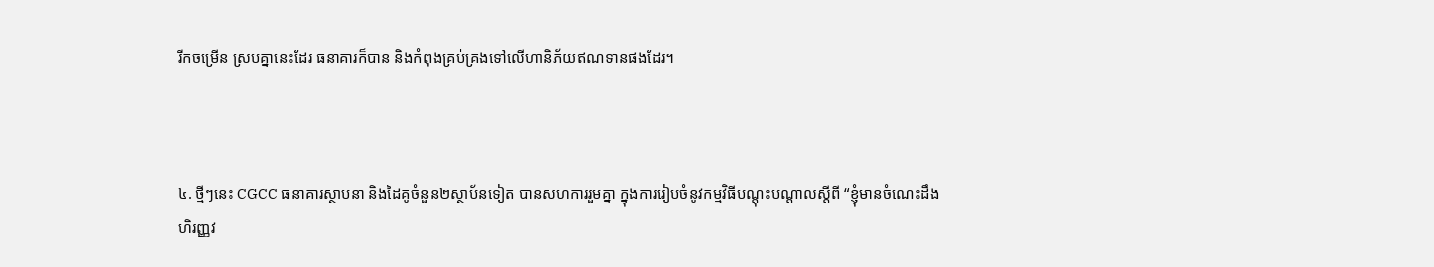រីកចម្រើន ស្របគ្នានេះដែរ ធនាគារក៏បាន និងកំពុងគ្រប់គ្រងទៅលើហានិភ័យឥណទានផងដែរ។



៤. ថ្មីៗនេះ CGCC ធនាគារស្ថាបនា និងដៃគូចំនួន២ស្ថាប័នទៀត បានសហការរួមគ្នា ក្នុងការរៀបចំនូវកម្មវិធីបណ្តុះបណ្តាលស្តីពី “ខ្ញុំមានចំណេះដឹងហិរញ្ញវ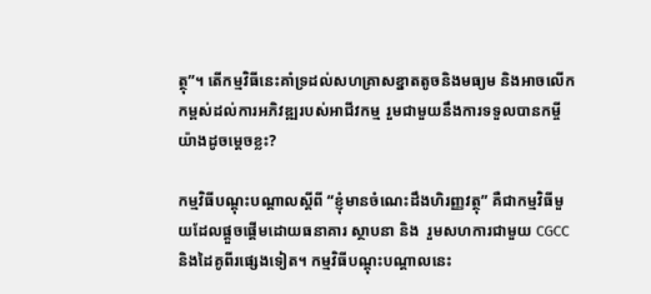ត្ថុ”។ តើកម្មវិធីនេះគាំទ្រដល់សហគ្រាសខ្នាតតូចនិងមធ្យម និងអាចលើកកម្ពស់ដល់ការអភិវឌ្ឍរបស់អាជីវកម្ម រួមជាមួយនឹងការទទួលបានកម្ចី យ៉ាងដូចម្តេចខ្លះ?

កម្មវិធីបណ្តុះបណ្តាលស្តីពី “ខ្ញុំមានចំណេះដឹងហិរញ្ញវត្ថុ” គឺជាកម្មវិធីមួយដែលផ្តួចផ្តើមដោយធនាគារ ស្ថាបនា និង  រួមសហការជាមួយ CGCC និងដៃគូពីរផ្សេងទៀត។ កម្មវិធីបណ្តុះបណ្តាលនេះ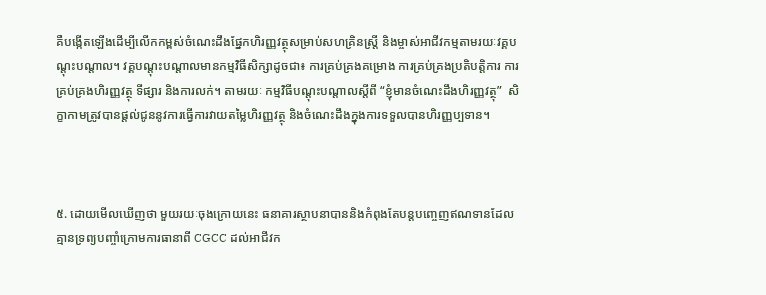គឺបង្កើតឡើងដើម្បីលើកកម្ពស់ចំណេះដឹងផ្នែកហិរញ្ញវត្ថុសម្រាប់សហគ្រិនស្ត្រី និងម្ចាស់អាជីវកម្មតាមរយៈវគ្គបណ្តុះបណ្តាល។ វគ្គបណ្តុះបណ្តាលមានកម្មវិធីសិក្សាដូចជា៖ ការគ្រប់គ្រងគម្រោង ការគ្រប់គ្រងប្រតិបត្តិការ ការគ្រប់គ្រងហិរញ្ញវត្ថុ ទីផ្សារ និងការលក់។ តាមរយៈ កម្មវិធីបណ្តុះបណ្តាលស្តីពី “ខ្ញុំមានចំណេះដឹងហិរញ្ញវត្ថុ”  សិក្ខាកាមត្រូវបានផ្តល់ជូននូវការធ្វើការវាយតម្លៃហិរញ្ញវត្ថុ និងចំណេះដឹងក្នុងការទទួលបានហិរញ្ញប្បទាន។



៥. ដោយមើលឃើញថា មួយរយៈចុងក្រោយនេះ ធនាគារស្ថាបនាបាននិងកំពុងតែបន្តបញ្ចេញឥណទានដែលគ្មានទ្រព្យបញ្ចាំក្រោមការធានាពី CGCC ដល់អាជីវក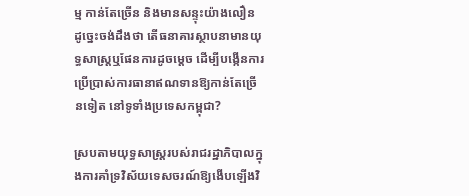ម្ម កាន់តែច្រើន និងមានសន្ទុះយ៉ាងលឿន ដូច្នេះចង់ដឹងថា តើធនាគារស្ថាបនាមានយុទ្ធសាស្រ្តឬផែនការដូចម្តេច ដើម្បីបង្កើនការប្រើប្រាស់ការធានាឥណទានឱ្យកាន់តែច្រើនទៀត នៅទូទាំងប្រទេសកម្ពុជា?

ស្របតាមយុទ្ធសាស្ត្ររបស់រាជរដ្ឋាភិបាលក្នុងការគាំទ្រវិស័យទេសចរណ៍ឱ្យងើបឡើងវិ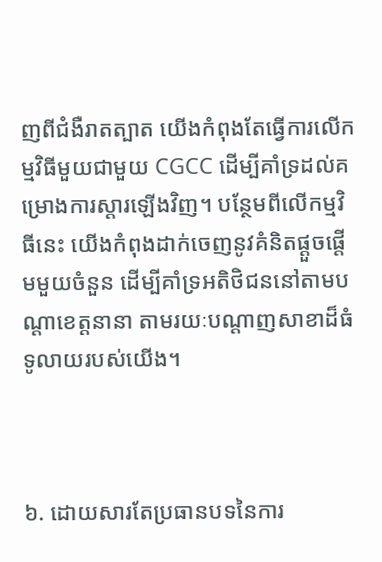ញពីជំងឺរាតត្បាត យើងកំពុងតែធ្វើការលើកម្មវិធីមួយជាមួយ CGCC ដើម្បីគាំទ្រដល់គម្រោងការស្តារឡើងវិញ។ បន្ថែមពីលើកម្មវិធីនេះ យើងកំពុងដាក់ចេញនូវគំនិតផ្តួចផ្តើមមួយចំនួន ដើម្បីគាំទ្រអតិថិជននៅតាមបណ្តាខេត្តនានា តាមរយៈបណ្តាញសាខាដ៏ធំទូលាយរបស់យើង។



៦. ដោយសារតែប្រធានបទនៃការ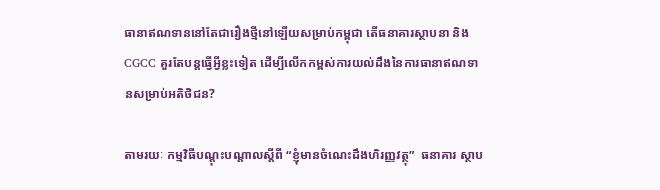ធានាឥណទាននៅតែជារឿងថ្មីនៅឡើយសម្រាប់កម្ពុជា តើធនាគារស្ថាបនា និង CGCC គួរតែបន្តធ្វើអ្វីខ្លះទៀត ដើម្បីលើកកម្ពស់ការយល់ដឹងនៃការធានាឥណទានសម្រាប់អតិថិជន?

តាមរយៈ កម្មវិធីបណ្តុះបណ្តាលស្តីពី “ខ្ញុំមានចំណេះដឹងហិរញ្ញវត្ថុ”  ធនាគារ ស្ថាប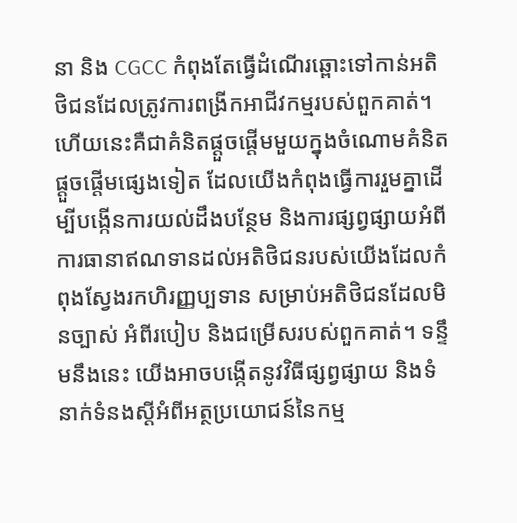នា និង CGCC កំពុងតែធ្វើដំណើរឆ្ពោះទៅកាន់អតិថិជនដែលត្រូវការពង្រីកអាជីវកម្មរបស់ពួកគាត់។ ហើយនេះគឺជាគំនិតផ្តួចផ្តើមមួយក្នុងចំណោមគំនិតផ្តួចផ្តើមផ្សេងទៀត ដែលយើងកំពុងធ្វើការរួមគ្នាដើម្បីបង្កើនការយល់ដឹងបន្ថែម និងការផ្សព្វផ្សាយអំពីការធានាឥណទានដល់អតិថិជនរបស់យើងដែលកំពុងស្វែងរកហិរញ្ញប្បទាន សម្រាប់អតិថិជនដែលមិនច្បាស់ អំពីរបៀប និងជម្រើសរបស់ពួកគាត់។ ទន្ទឹមនឹងនេះ យើងអាចបង្កើតនូវវិធីផ្សព្វផ្សាយ និងទំនាក់ទំនងស្តីអំពីអត្ថប្រយោជន៍នៃកម្ម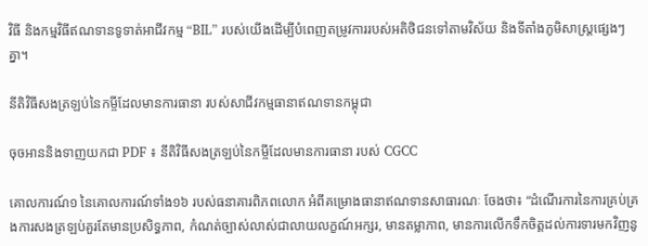វិធី និងកម្មវិធីឥណទានទូទាត់អាជីវកម្ម “BIL” របស់យើងដើម្បីបំពេញតម្រូវការរបស់អតិថិជនទៅតាមវិស័យ និងទីតាំងភូមិសាស្រ្តផ្សេងៗគ្នា។

នីតិវិធីសងត្រឡប់នៃកម្ចីដែលមានការធានា របស់សាជីវកម្មធានាឥណទានកម្ពុជា

ចុចអាននិងទាញយកជា PDF ៖ នីតិវិធីសងត្រឡប់នៃកម្ចីដែលមានការធានា របស់ CGCC

គោលការណ៍១ នៃគោលការណ៍ទាំង១៦ របស់ធនាគារពិភពលោក អំពីគម្រោងធានាឥណទានសាធារណៈ ចែងថា៖ “ដំណើរការនៃការគ្រប់គ្រងការសងត្រឡប់គួរតែមានប្រសិទ្ធភាព, កំណត់ច្បាស់លាស់ជាលាយលក្ខណ៍អក្សរ, មានតម្លាភាព, មានការលើកទឹកចិត្តដល់ការទារមកវិញនូ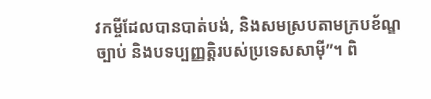វកម្ចីដែលបានបាត់បង់, និងសមស្របតាមក្របខ័ណ្ឌច្បាប់ និងបទប្បញ្ញត្តិរបស់ប្រទេសសាម៉ី”។ ពិ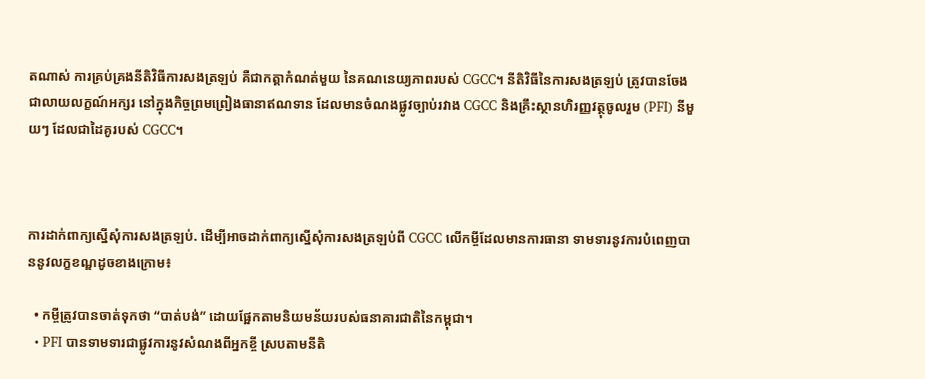តណាស់ ការគ្រប់គ្រងនីតិវិធីការសងត្រឡប់ គឺជាកត្តាកំណត់មួយ នៃគណនេយ្យភាពរបស់ CGCC។ នីតិវិធីនៃការសងត្រឡប់ ត្រូវបានចែងជាលាយលក្ខណ៍អក្សរ នៅក្នុងកិច្ចព្រមព្រៀងធានាឥណទាន ដែលមានចំណងផ្លូវច្បាប់រវាង CGCC និងគ្រឹះស្ថានហិរញ្ញវត្ថុចូលរួម (PFI) នីមួយៗ ដែលជាដៃគូរបស់ CGCC។



ការដាក់ពាក្យស្នើសុំការសងត្រឡប់. ដើម្បីអាចដាក់ពាក្យស្នើសុំការសងត្រឡប់ពី CGCC លើកម្ចីដែលមានការធានា ទាមទារនូវការបំពេញបាននូវលក្ខខណ្ឌដូចខាងក្រោម៖

  • កម្ចីត្រូវបានចាត់ទុកថា “បាត់បង់” ដោយផ្អែកតាមនិយមន័យរបស់ធនាគារជាតិនៃកម្ពុជា។
  • PFI បានទាមទារជាផ្លូវការនូវសំណងពីអ្នកខ្ចី ស្របតាមនីតិ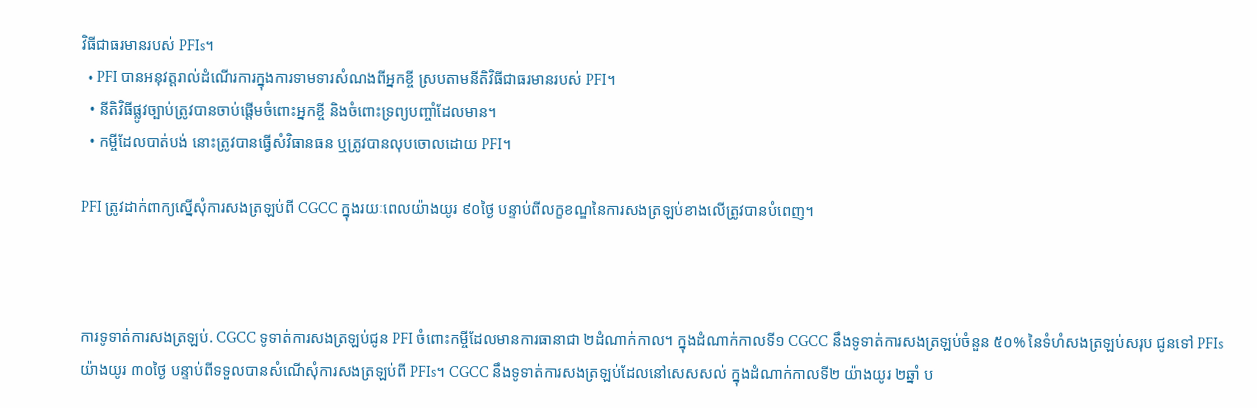វិធីជាធរមានរបស់ PFIs។
  • PFI បានអនុវត្តរាល់ដំណើរការក្នុងការទាមទារសំណងពីអ្នកខ្ចី ស្របតាមនីតិវិធីជាធរមានរបស់ PFI។
  • នីតិវិធីផ្លូវច្បាប់ត្រូវបានចាប់ផ្តើមចំពោះអ្នកខ្ចី និងចំពោះទ្រព្យបញ្ចាំដែលមាន។
  • កម្ចីដែលបាត់បង់ នោះត្រូវបានធ្វើសំវិធានធន ឬត្រូវបានលុបចោលដោយ PFI។

PFI ត្រូវដាក់ពាក្យស្នើសុំការសងត្រឡប់ពី CGCC ក្នុងរយៈពេលយ៉ាងយូរ ៩០ថ្ងៃ បន្ទាប់ពីលក្ខខណ្ឌនៃការសងត្រឡប់ខាងលើត្រូវបានបំពេញ។



ការទូទាត់ការសងត្រឡប់. CGCC ទូទាត់ការសងត្រឡប់ជូន PFI ចំពោះកម្ចីដែលមានការធានាជា ២ដំណាក់កាល។ ក្នុងដំណាក់កាលទី១ CGCC នឹងទូទាត់ការសងត្រឡប់ចំនួន ៥០% នៃទំហំសងត្រឡប់សរុប ជូនទៅ PFIs យ៉ាងយូរ ៣០ថ្ងៃ បន្ទាប់ពីទទួលបានសំណើសុំការសងត្រឡប់ពី PFIs។ CGCC នឹងទូទាត់ការសងត្រឡប់ដែលនៅសេសសល់ ក្នុងដំណាក់កាលទី២ យ៉ាងយូរ ២ឆ្នាំ ប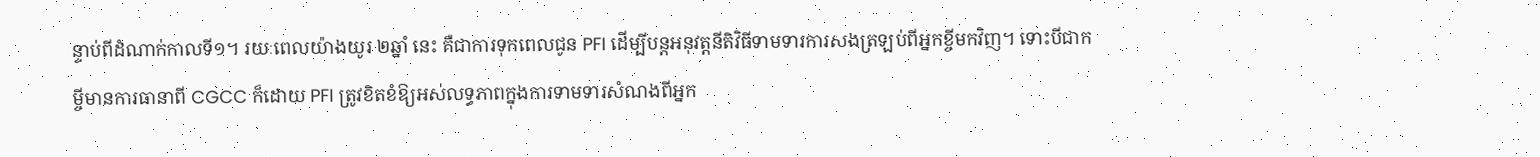ន្ទាប់ពីដំណាក់កាលទី១។ រយៈពេលយ៉ាងយូរ ២ឆ្នាំ នេះ គឺជាការទុកពេលជូន PFI ដើម្បីបន្តអនុវត្តនីតិវិធីទាមទារការសងត្រឡប់ពីអ្នកខ្ចីមកវិញ។ ទោះបីជាកម្ចីមានការធានាពី CGCC ក៏ដោយ PFI ត្រូវខិតខំឱ្យអស់លទ្ធភាពក្នុងការទាមទារសំណងពីអ្នក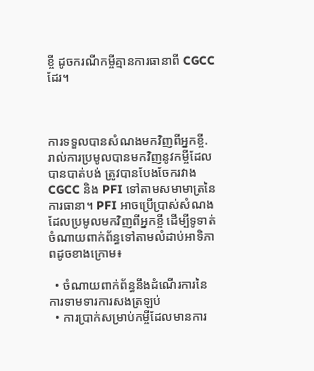ខ្ចី ដូចករណីកម្ចីគ្មានការធានាពី CGCC ដែរ។



ការទទួលបានសំណងមកវិញពីអ្នកខ្ចី. រាល់ការប្រមូលបានមកវិញនូវកម្ចីដែលបានបាត់បង់ ត្រូវបានបែងចែករវាង CGCC និង PFI ទៅតាមសមាមាត្រនៃការធានា។ PFI អាចប្រើប្រាស់សំណងដែលប្រមូលមកវិញពីអ្នកខ្ចី ដើម្បីទូទាត់ចំណាយពាក់ព័ន្ធទៅតាមលំដាប់អាទិភាពដូចខាងក្រោម៖

  • ចំណាយពាក់ព័ន្ធនឹងដំណើរការនៃការទាមទារការសងត្រឡប់
  • ការប្រាក់សម្រាប់កម្ចីដែលមានការ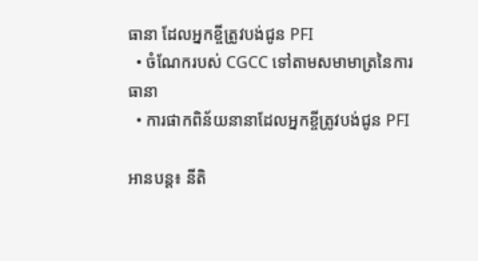ធានា ដែលអ្នកខ្ចីត្រូវបង់ជូន PFI
  • ចំណែករបស់ CGCC ទៅតាមសមាមាត្រនៃការធានា
  • ការផាកពិន័យនានាដែលអ្នកខ្ចីត្រូវបង់ជូន PFI

អានបន្ត៖ នីតិ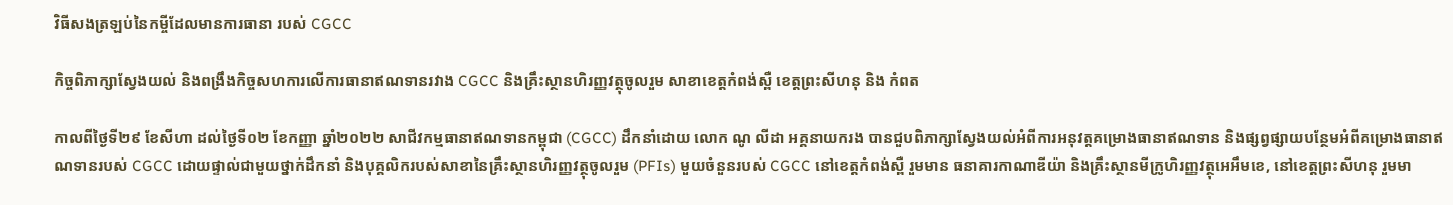វិធីសងត្រឡប់នៃកម្ចីដែលមានការធានា របស់ CGCC

កិច្ចពិភាក្សាស្វែងយល់ និងពង្រឹងកិច្ចសហការលើការធានាឥណទានរវាង CGCC និងគ្រឹះស្ថានហិរញ្ញវត្ថុចូលរួម សាខាខេត្តកំពង់ស្ពឺ ខេត្តព្រះសីហនុ និង កំពត

កាលពីថ្ងៃទី២៩ ខែសីហា ដល់ថ្ងៃទី០២ ខែកញ្ញា ឆ្នាំ២០២២ សាជីវកម្មធានាឥណទានកម្ពុជា (CGCC) ដឹកនាំដោយ លោក ណូ លីដា អគ្គនាយករង បានជួបពិភាក្សាស្វែងយល់អំពីការអនុវត្តគម្រោងធានាឥណទាន និងផ្សព្វផ្សាយបន្ថែមអំពីគម្រោងធានាឥណទានរបស់ CGCC ដោយផ្ទាល់ជាមួយថ្នាក់ដឹកនាំ និងបុគ្គលិករបស់សាខានៃគ្រឹះស្ថានហិរញ្ញវត្ថុចូលរួម (PFIs) មួយចំនួនរបស់ CGCC នៅខេត្តកំពង់ស្ពឺ រួមមាន ធនាគារកាណាឌីយ៉ា និងគ្រឹះស្ថានមីក្រូហិរញ្ញវត្ថុអេអឹមខេ, នៅខេត្តព្រះសីហនុ រួមមា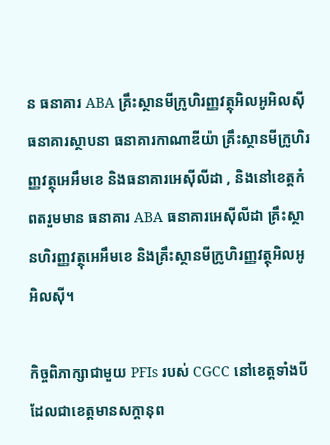ន ធនាគារ ABA គ្រឹះស្ថានមីក្រូហិរញ្ញវត្ថុអិលអូអិលស៊ី ធនាគារស្ថាបនា ធនាគារកាណាឌីយ៉ា គ្រឹះស្ថានមីក្រូហិរញ្ញវត្ថុអេអឹមខេ និងធនាគារអេស៊ីលីដា , និងនៅខេត្តកំពតរួមមាន ធនាគារ ABA ធនាគារអេស៊ីលីដា គ្រឹះស្ថានហិរញ្ញវត្ថុអេអឹមខេ និងគ្រឹះស្ថានមីក្រូហិរញ្ញវត្ថុអិលអូអិលស៊ី។

កិច្ចពិភាក្សាជាមួយ PFIs របស់ CGCC នៅខេត្តទាំងបី ដែលជាខេត្តមានសក្តានុព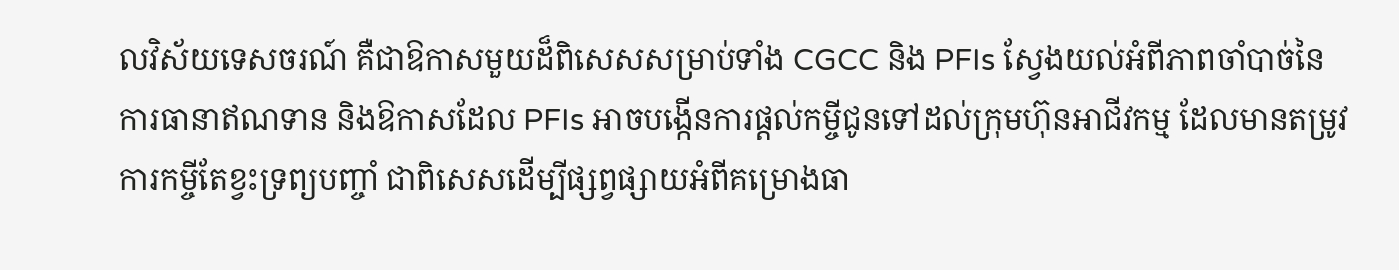លវិស័យទេសចរណ៍ គឺជាឱកាសមួយដ៏ពិសេសសម្រាប់ទាំង CGCC និង PFIs ស្វែងយល់អំពីភាពចាំបាច់នៃការធានាឥណទាន និងឱកាសដែល PFIs អាចបង្កើនការផ្តល់កម្ចីជូនទៅដល់ក្រុមហ៊ុនអាជីវកម្ម ដែលមានតម្រូវការកម្ចីតែខ្វះទ្រព្យបញ្ចាំ ជាពិសេសដើម្បីផ្សព្វផ្សាយអំពីគម្រោងធា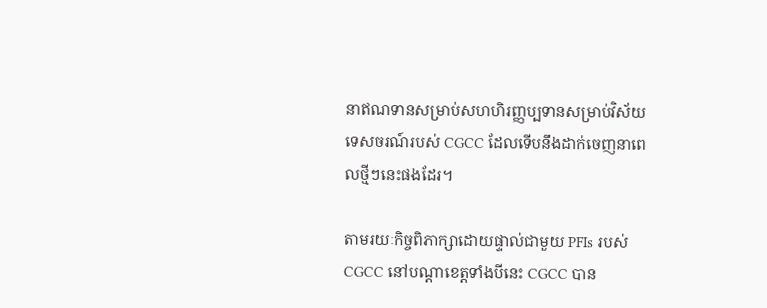នាឥណទានសម្រាប់សហហិរញ្ញប្បទានសម្រាប់វិស័យទេសចរណ៍របស់ CGCC ដែលទើបនឹងដាក់ចេញនាពេលថ្មីៗនេះផងដែរ។

តាមរយៈកិច្ចពិភាក្សាដោយផ្ទាល់ជាមួយ PFIs របស់ CGCC នៅបណ្តាខេត្តទាំងបីនេះ CGCC បាន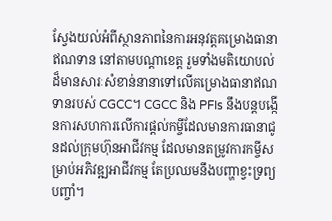ស្វែងយល់អំពីស្ថានភាពនៃការអនុវត្តគម្រោងធានាឥណទាន នៅតាមបណ្តាខេត្ត រួមទាំងមតិយោបល់ដ៏មានសារៈសំខាន់នានាទៅលើគម្រោងធានាឥណទានរបស់ CGCC។ CGCC និង PFIs នឹងបន្តបង្កើនការសហការលើការផ្តល់កម្ចីដែលមានការធានាជូនដល់ក្រុមហ៊ុនអាជីវកម្ម ដែលមានតម្រូវការកម្ចីសម្រាប់អភិវឌ្ឍអាជីវកម្ម តែប្រឈមនឹងបញ្ហាខ្វះទ្រព្យបញ្ចាំ។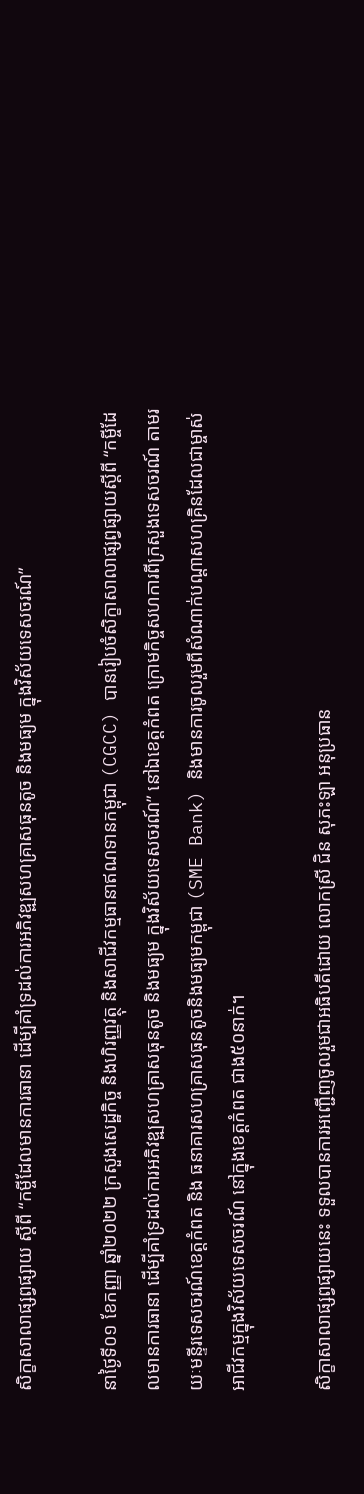សិក្ខាសាលាផ្សព្វផ្សាយ ស្តីពី “កម្ចីដែលមានការធានា ដើម្បីគាំទ្រដល់ការអភិវឌ្ឍសហគ្រាសធុនតូច និងមធ្យម ក្នុងវិស័យទេសចរណ៍”

នាថ្ងៃទី០១ ខែកញ្ញា ឆ្នាំ២០២២ ក្រសួងសេដ្ឋកិច្ច និងហិរញ្ញវត្ថុ និងសាជីវកម្មធានាឥណទានកម្ពុជា (CGCC) បានរៀបចំសិក្ខាសាលាផ្សព្វផ្សាយស្តីពី “កម្ចីដែលមានការធានា ដើម្បីគាំទ្រដល់ការអភិវឌ្ឍសហគ្រាសធុនតូច និងមធ្យម ក្នុងវិស័យទេសចរណ៍” នៅឯខេត្តកំពត ក្រោមកិច្ចសហការពីក្រសួងទេសចរណ៍ តាមរយៈមន្ទីរទេសចរណ៍ខេត្តកំពត និង ធនាគារសហគ្រាសធុនតូចនិងមធ្យមកម្ពុជា (SME Bank) និងមានការចូលរួមពីសំណាក់បណ្តាសហគ្រិនដែលជាម្ចាស់អាជីវកម្មក្នុងវិស័យទេសចរណ៍ នៅក្នុងខេត្តកំពត ជាង៥០នាក់។

សិក្ខាសាលាផ្សព្វផ្សាយនេះ ទទួលបានការអញ្ជើញចូលរួមជាអធិបតីដោយ លោកស្រី ជិន សុភះឡា អនុប្រធាន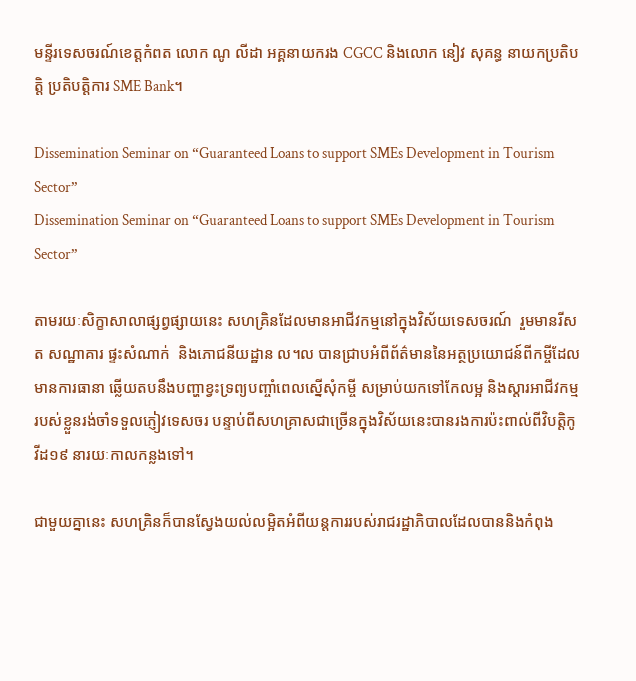មន្ទីរទេសចរណ៍ខេត្តកំពត លោក ណូ លីដា អគ្គនាយករង CGCC និងលោក នៀវ សុគន្ធ នាយកប្រតិបត្តិ ប្រតិបត្តិការ SME Bank។

Dissemination Seminar on “Guaranteed Loans to support SMEs Development in Tourism Sector”
Dissemination Seminar on “Guaranteed Loans to support SMEs Development in Tourism Sector”

តាមរយៈសិក្ខាសាលាផ្សព្វផ្សាយនេះ សហគ្រិនដែលមានអាជីវកម្មនៅក្នុងវិស័យទេសចរណ៍  រួមមានរីសត សណ្ឋាគារ ផ្ទះសំណាក់  និងភោជនីយដ្ឋាន ល។ល បានជ្រាបអំពីព័ត៌មាននៃអត្ថប្រយោជន៍ពីកម្ចីដែលមានការធានា ឆ្លើយតបនឹងបញ្ហាខ្វះទ្រព្យបញ្ចាំពេលស្នើសុំកម្ចី សម្រាប់យកទៅកែលម្អ និងស្តារអាជីវកម្មរបស់ខ្លួនរង់ចាំទទួលភ្ញៀវទេសចរ បន្ទាប់ពីសហគ្រាសជាច្រើនក្នុងវិស័យនេះបានរងការប៉ះពាល់ពីវិបត្តិកូវីដ១៩ នារយៈកាលកន្លងទៅ។

ជាមួយគ្នានេះ សហគ្រិនក៏បានស្វែងយល់លម្អិតអំពីយន្តការរបស់រាជរដ្ឋាភិបាលដែលបាននិងកំពុង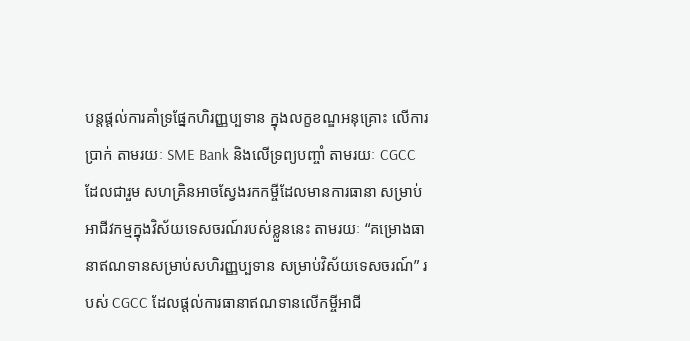បន្តផ្តល់ការគាំទ្រផ្នែកហិរញ្ញប្បទាន ក្នុងលក្ខខណ្ឌអនុគ្រោះ លើការប្រាក់ តាមរយៈ SME Bank និងលើទ្រព្យបញ្ចាំ តាមរយៈ CGCC ដែលជារួម សហគ្រិនអាចស្វែងរកកម្ចីដែលមានការធានា សម្រាប់អាជីវកម្មក្នុងវិស័យទេសចរណ៍របស់ខ្លួននេះ តាមរយៈ “គម្រោងធានាឥណទានសម្រាប់សហិរញ្ញប្បទាន សម្រាប់វិស័យទេសចរណ៍” របស់ CGCC ដែលផ្តល់ការធានាឥណទានលើកម្ចីអាជី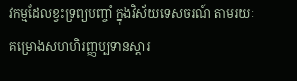វកម្មដែលខ្វះទ្រព្យបញ្ចាំ ក្នុងវិស័យទេសចរណ៍ តាមរយៈគម្រោងសហហិរញ្ញប្បទានស្តារ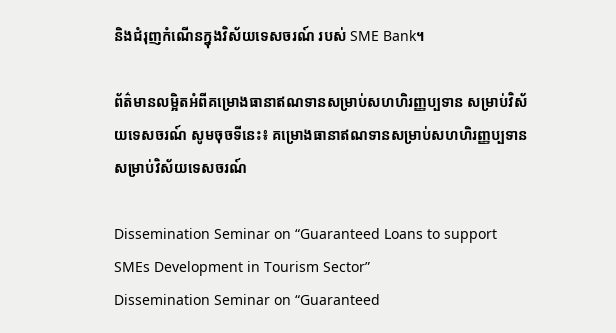និងជំរុញកំណើនក្នុងវិស័យទេសចរណ៍ របស់ SME Bank។

ព័ត៌មានលម្អិតអំពីគម្រោងធានាឥណទានសម្រាប់សហហិរញ្ញប្បទាន សម្រាប់វិស័យទេសចរណ៍ សូមចុចទីនេះ៖ គម្រោងធានាឥណទានសម្រាប់សហហិរញ្ញប្បទាន សម្រាប់វិស័យទេសចរណ៍

Dissemination Seminar on “Guaranteed Loans to support SMEs Development in Tourism Sector”
Dissemination Seminar on “Guaranteed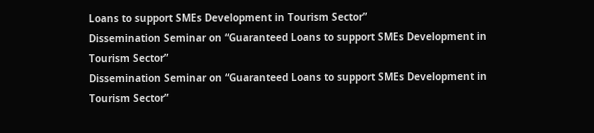Loans to support SMEs Development in Tourism Sector”
Dissemination Seminar on “Guaranteed Loans to support SMEs Development in Tourism Sector”
Dissemination Seminar on “Guaranteed Loans to support SMEs Development in Tourism Sector”